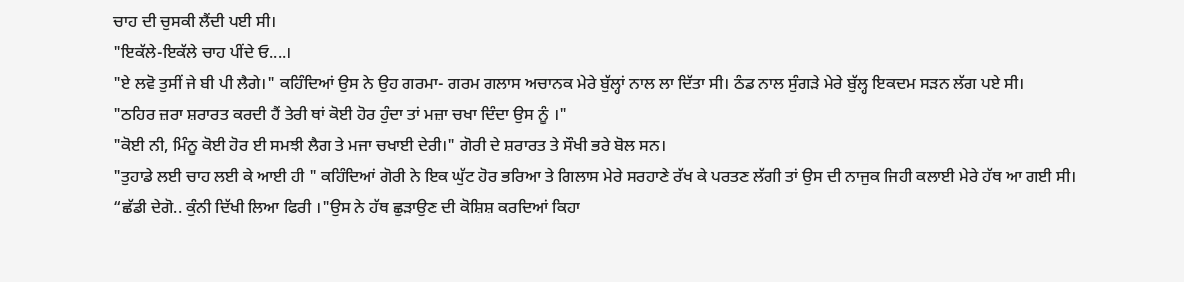ਚਾਹ ਦੀ ਚੁਸਕੀ ਲੈਂਦੀ ਪਈ ਸੀ।
"ਇਕੱਲੇ-ਇਕੱਲੇ ਚਾਹ ਪੀਂਦੇ ਓ....।
"ਏ ਲਵੋ ਤੁਸੀਂ ਜੇ ਬੀ ਪੀ ਲੈਗੇ।" ਕਹਿੰਦਿਆਂ ਉਸ ਨੇ ਉਹ ਗਰਮਾ- ਗਰਮ ਗਲਾਸ ਅਚਾਨਕ ਮੇਰੇ ਬੁੱਲ੍ਹਾਂ ਨਾਲ ਲਾ ਦਿੱਤਾ ਸੀ। ਠੰਡ ਨਾਲ ਸੁੰਗੜੇ ਮੇਰੇ ਬੁੱਲ੍ਹ ਇਕਦਮ ਸੜਨ ਲੱਗ ਪਏ ਸੀ।
"ਠਹਿਰ ਜ਼ਰਾ ਸ਼ਰਾਰਤ ਕਰਦੀ ਹੈਂ ਤੇਰੀ ਥਾਂ ਕੋਈ ਹੋਰ ਹੁੰਦਾ ਤਾਂ ਮਜ਼ਾ ਚਖਾ ਦਿੰਦਾ ਉਸ ਨੂੰ ।"
"ਕੋਈ ਨੀ, ਮਿੰਨੂ ਕੋਈ ਹੋਰ ਈ ਸਮਝੀ ਲੈਗ ਤੇ ਮਜਾ ਚਖਾਈ ਦੇਰੀ।" ਗੋਰੀ ਦੇ ਸ਼ਰਾਰਤ ਤੇ ਸੌਖੀ ਭਰੇ ਬੋਲ ਸਨ।
"ਤੁਹਾਡੇ ਲਈ ਚਾਹ ਲਈ ਕੇ ਆਈ ਹੀ " ਕਹਿੰਦਿਆਂ ਗੋਰੀ ਨੇ ਇਕ ਘੁੱਟ ਹੋਰ ਭਰਿਆ ਤੇ ਗਿਲਾਸ ਮੇਰੇ ਸਰਹਾਣੇ ਰੱਖ ਕੇ ਪਰਤਣ ਲੱਗੀ ਤਾਂ ਉਸ ਦੀ ਨਾਜੁਕ ਜਿਹੀ ਕਲਾਈ ਮੇਰੇ ਹੱਥ ਆ ਗਈ ਸੀ।
“ਛੱਡੀ ਦੇਗੋ.. ਕੁੰਨੀ ਦਿੱਖੀ ਲਿਆ ਫਿਰੀ ।"ਉਸ ਨੇ ਹੱਥ ਛੁੜਾਉਣ ਦੀ ਕੋਸ਼ਿਸ਼ ਕਰਦਿਆਂ ਕਿਹਾ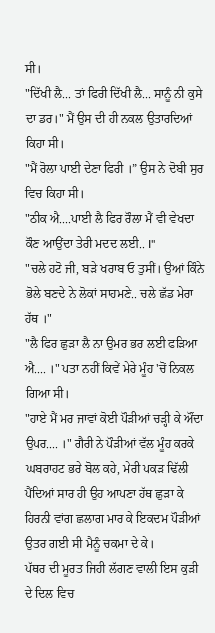ਸੀ।
"ਦਿੱਖੀ ਲੈ... ਤਾਂ ਫਿਰੀ ਦਿੱਖੀ ਲੈ... ਸਾਨੂੰ ਨੀ ਕੁਸੇ ਦਾ ਡਰ।" ਮੈਂ ਉਸ ਦੀ ਹੀ ਨਕਲ ਉਤਾਰਦਿਆਂ ਕਿਹਾ ਸੀ।
"ਮੈਂ ਰੋਲਾ ਪਾਈ ਦੇਣਾ ਫਿਰੀ ।” ਉਸ ਨੇ ਦੋਬੀ ਸੁਰ ਵਿਚ ਕਿਹਾ ਸੀ।
"ਠੀਕ ਐ....ਪਾਈ ਲੈ ਫਿਰ ਰੌਲਾ ਮੈਂ ਵੀ ਵੇਖਦਾ ਕੌਣ ਆਉਂਦਾ ਤੇਰੀ ਮਦਦ ਲਈ.. I"
"ਚਲੇ ਹਟੋ ਜੀ, ਬੜੇ ਖਰਾਬ ਓ ਤੁਸੀਂ। ਉਆਂ ਕਿੰਨੇ ਭੋਲੇ ਬਣਦੇ ਨੇ ਲੋਕਾਂ ਸਾਹਮਣੇ.. ਚਲੇ ਛੱਡ ਮੇਰਾ ਹੱਥ ।"
"ਲੈ ਫਿਰ ਛੁੜਾ ਲੈ ਨਾ ਉਮਰ ਭਰ ਲਈ ਫੜਿਆ ਐ.... ।" ਪਤਾ ਨਹੀਂ ਕਿਵੇਂ ਮੇਰੇ ਮੂੰਹ 'ਚੋਂ ਨਿਕਲ ਗਿਆ ਸੀ।
"ਹਾਏ ਮੈਂ ਮਰ ਜਾਵਾਂ ਕੋਈ ਪੌੜੀਆਂ ਚੜ੍ਹੀ ਕੇ ਔਂਦਾ ਉਪਰ.... ।" ਗੈਰੀ ਨੇ ਪੌੜੀਆਂ ਵੱਲ ਮੂੰਹ ਕਰਕੇ ਘਬਰਾਹਟ ਭਰੇ ਬੋਲ ਕਹੇ, ਮੇਰੀ ਪਕੜ ਢਿੱਲੀ ਪੈਂਦਿਆਂ ਸਾਰ ਹੀ ਉਹ ਆਪਣਾ ਹੱਥ ਛੁੜਾ ਕੇ ਹਿਰਨੀ ਵਾਂਗ ਛਲਾਗ ਮਾਰ ਕੇ ਇਕਦਮ ਪੌੜੀਆਂ ਉਤਰ ਗਈ ਸੀ ਮੈਨੂੰ ਚਕਮਾ ਦੇ ਕੇ।
ਪੱਥਰ ਦੀ ਮੂਰਤ ਜਿਹੀ ਲੱਗਣ ਵਾਲੀ ਇਸ ਕੁੜੀ ਦੇ ਦਿਲ ਵਿਚ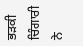ਭੜਕੀ ਚਿੰਗਾਰੀ ਨੇ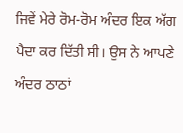ਜਿਵੇਂ ਮੇਰੇ ਰੋਮ-ਰੋਮ ਅੰਦਰ ਇਕ ਅੱਗ ਪੈਦਾ ਕਰ ਦਿੱਤੀ ਸੀ। ਉਸ ਨੇ ਆਪਣੇ ਅੰਦਰ ਠਾਠਾਂ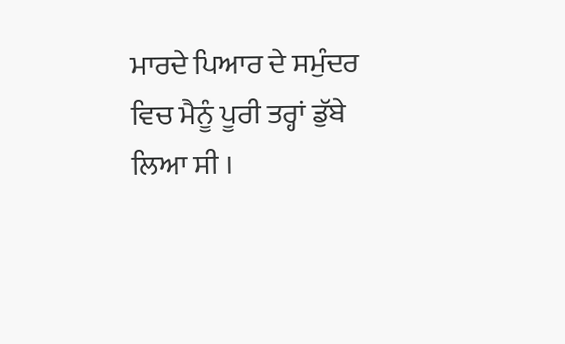ਮਾਰਦੇ ਪਿਆਰ ਦੇ ਸਮੁੰਦਰ ਵਿਚ ਮੈਨੂੰ ਪੂਰੀ ਤਰ੍ਹਾਂ ਡੁੱਬੇ ਲਿਆ ਸੀ ।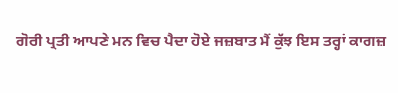ਗੋਰੀ ਪ੍ਰਤੀ ਆਪਣੇ ਮਨ ਵਿਚ ਪੈਦਾ ਹੋਏ ਜਜ਼ਬਾਤ ਮੈਂ ਕੁੱਝ ਇਸ ਤਰ੍ਹਾਂ ਕਾਗਜ਼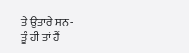ਤੇ ਉਤਾਰੇ ਸਨ-
ਤੂੰ ਹੀ ਤਾਂ ਹੈਂ